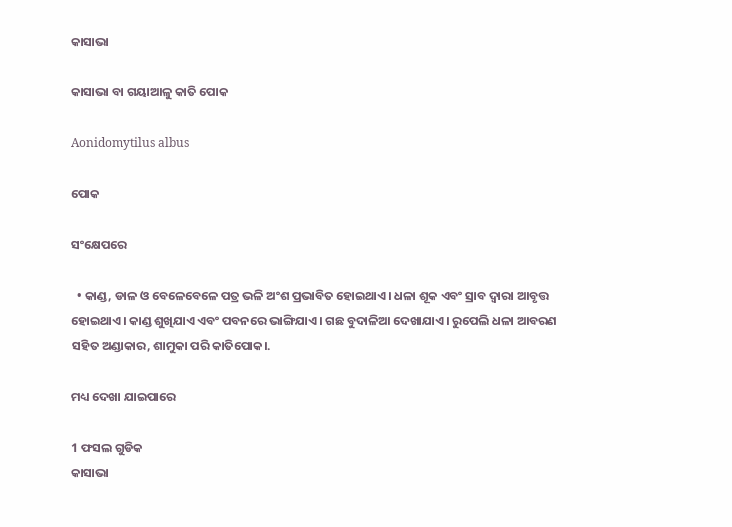କାସାଭା

କାସାଭା ବା ଗୟାଆଳୁ କାତି ପୋକ

Aonidomytilus albus

ପୋକ

ସଂକ୍ଷେପରେ

  • କାଣ୍ଡ, ଡାଳ ଓ ବେଳେବେଳେ ପତ୍ର ଭଳି ଅଂଶ ପ୍ରଭାବିତ ହୋଇଥାଏ। ଧଳା ଶୂକ ଏବଂ ସ୍ରାବ ଦ୍ଵାରା ଆବୃତ୍ତ ହୋଇଥାଏ। କାଣ୍ଡ ଶୁଖିଯାଏ ଏବଂ ପବନରେ ଭାଙ୍ଗିଯାଏ। ଗଛ ବୁଦାଳିଆ ଦେଖାଯାଏ। ରୁପେଲି ଧଳା ଆବରଣ ସହିତ ଅଣ୍ଡାକାର, ଶାମୁକା ପରି କାତିପୋକ।.

ମଧ୍ୟ ଦେଖା ଯାଇପାରେ

1 ଫସଲ ଗୁଡିକ
କାସାଭା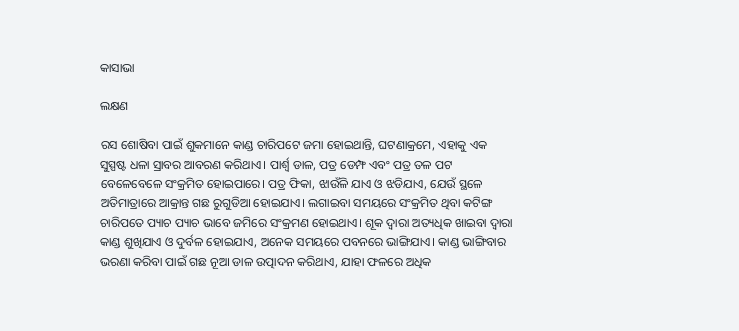କାସାଭା

ଲକ୍ଷଣ

ରସ ଶୋଷିବା ପାଇଁ ଶୁକମାନେ କାଣ୍ଡ ଚାରିପଟେ ଜମା ହୋଇଥାନ୍ତି, ଘଟଣାକ୍ରମେ, ଏହାକୁ ଏକ ସୁସ୍ପଷ୍ଟ ଧଳା ସ୍ରାବର ଆବରଣ କରିଥାଏ। ପାର୍ଶ୍ଵ ଡାଳ, ପତ୍ର ଡେମ୍ଫ ଏବଂ ପତ୍ର ତଳ ପଟ ବେଳେବେଳେ ସଂକ୍ରମିତ ହୋଇପାରେ। ପତ୍ର ଫିକା, ଝାଉଁଳି ଯାଏ ଓ ଝଡିଯାଏ, ଯେଉଁ ସ୍ଥଳେ ଅତିମାତ୍ରାରେ ଆକ୍ରାନ୍ତ ଗଛ ରୁଗୁଡିଆ ହୋଇଯାଏ। ଲଗାଇବା ସମୟରେ ସଂକ୍ରମିତ ଥିବା କଟିଙ୍ଗ ଚାରିପତେ ପ୍ୟାଚ ପ୍ୟାଚ ଭାବେ ଜମିରେ ସଂକ୍ରମଣ ହୋଇଥାଏ। ଶୂକ ଦ୍ଵାରା ଅତ୍ୟଧିକ ଖାଇବା ଦ୍ଵାରା କାଣ୍ଡ ଶୁଖିଯାଏ ଓ ଦୁର୍ବଳ ହୋଇଯାଏ, ଅନେକ ସମୟରେ ପବନରେ ଭାଙ୍ଗିଯାଏ। କାଣ୍ଡ ଭାଙ୍ଗିବାର ଭରଣା କରିବା ପାଇଁ ଗଛ ନୂଆ ଡାଳ ଉତ୍ପାଦନ କରିଥାଏ, ଯାହା ଫଳରେ ଅଧିକ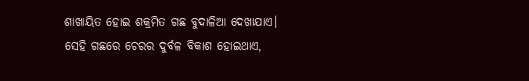ଶାଖାୟିତ ହୋଇ ଶକ୍ରମିତ ଗଛ ବୁଦାଳିଆ ଦେଖାଯାଏ। ସେହି ଗଛରେ ଚେରର ଦୁର୍ବଳ ବିକାଶ ହୋଇଥାଏ,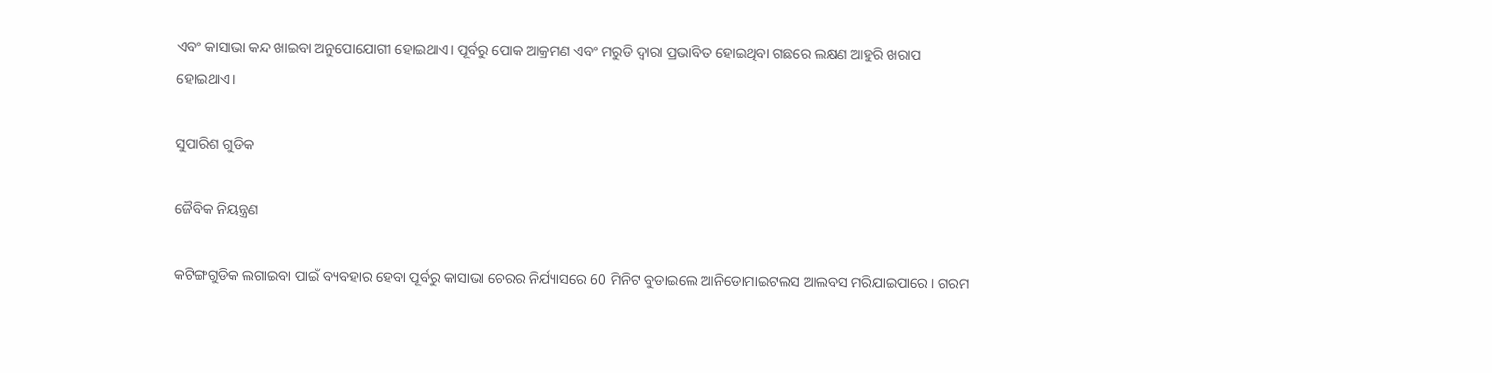ଏବଂ କାସାଭା କନ୍ଦ ଖାଇବା ଅନୁପୋଯୋଗୀ ହୋଇଥାଏ। ପୂର୍ବରୁ ପୋକ ଆକ୍ରମଣ ଏବଂ ମରୁଡି ଦ୍ଵାରା ପ୍ରଭାବିତ ହୋଇଥିବା ଗଛରେ ଲକ୍ଷଣ ଆହୁରି ଖରାପ ହୋଇଥାଏ।

ସୁପାରିଶ ଗୁଡିକ

ଜୈବିକ ନିୟନ୍ତ୍ରଣ

କଟିଙ୍ଗଗୁଡିକ ଲଗାଇବା ପାଇଁ ବ୍ୟବହାର ହେବା ପୂର୍ବରୁ କାସାଭା ଚେରର ନିର୍ଯ୍ୟାସରେ 60 ମିନିଟ ବୁଡାଇଲେ ଆନିଡୋମାଇଟଲସ ଆଲବସ ମରିଯାଇପାରେ। ଗରମ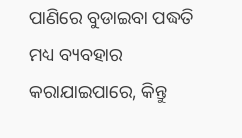ପାଣିରେ ବୁଡାଇବା ପଦ୍ଧତି ମଧ୍ୟ ବ୍ୟବହାର କରାଯାଇପାରେ, କିନ୍ତୁ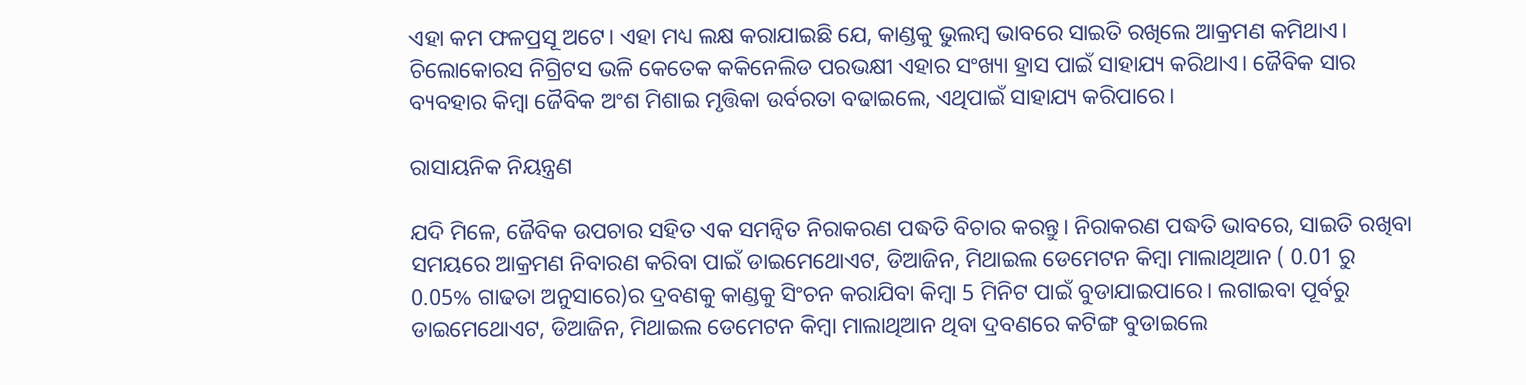ଏହା କମ ଫଳପ୍ରସୂ ଅଟେ। ଏହା ମଧ୍ୟ ଲକ୍ଷ କରାଯାଇଛି ଯେ, କାଣ୍ଡକୁ ଭୁଲମ୍ବ ଭାବରେ ସାଇତି ରଖିଲେ ଆକ୍ରମଣ କମିଥାଏ। ଚିଲୋକୋରସ ନିଗ୍ରିଟସ ଭଳି କେତେକ କକିନେଲିଡ ପରଭକ୍ଷୀ ଏହାର ସଂଖ୍ୟା ହ୍ରାସ ପାଇଁ ସାହାଯ୍ୟ କରିଥାଏ। ଜୈବିକ ସାର ବ୍ୟବହାର କିମ୍ବା ଜୈବିକ ଅଂଶ ମିଶାଇ ମୃତ୍ତିକା ଉର୍ବରତା ବଢାଇଲେ, ଏଥିପାଇଁ ସାହାଯ୍ୟ କରିପାରେ।

ରାସାୟନିକ ନିୟନ୍ତ୍ରଣ

ଯଦି ମିଳେ, ଜୈବିକ ଉପଚାର ସହିତ ଏକ ସମନ୍ଵିତ ନିରାକରଣ ପଦ୍ଧତି ବିଚାର କରନ୍ତୁ। ନିରାକରଣ ପଦ୍ଧତି ଭାବରେ, ସାଇତି ରଖିବା ସମୟରେ ଆକ୍ରମଣ ନିବାରଣ କରିବା ପାଇଁ ଡାଇମେଥୋଏଟ, ଡିଆଜିନ, ମିଥାଇଲ ଡେମେଟନ କିମ୍ବା ମାଲାଥିଆନ ( 0.01 ରୁ 0.05% ଗାଢତା ଅନୁସାରେ)ର ଦ୍ରବଣକୁ କାଣ୍ଡକୁ ସିଂଚନ କରାଯିବା କିମ୍ବା 5 ମିନିଟ ପାଇଁ ବୁଡାଯାଇପାରେ। ଲଗାଇବା ପୂର୍ବରୁ ଡାଇମେଥୋଏଟ, ଡିଆଜିନ, ମିଥାଇଲ ଡେମେଟନ କିମ୍ବା ମାଲାଥିଆନ ଥିବା ଦ୍ରବଣରେ କଟିଙ୍ଗ ବୁଡାଇଲେ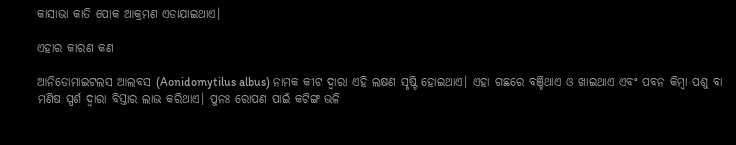କାସାଭା କାତି ପୋକ ଆକ୍ରମଣ ଏଡାଯାଇଥାଏ।

ଏହାର କାରଣ କଣ

ଆନିଡୋମାଇଟଲସ ଆଲବସ (Aonidomytilus albus) ନାମକ କୀଟ ଦ୍ଵାରା ଏହି ଲକ୍ଷଣ ସୃଷ୍ଟି ହୋଇଥାଏ। ଏହା ଗଛରେ ବଞ୍ଚିଥାଏ ଓ ଖାଇଥାଏ ଏବଂ ପବନ କିମ୍ବା ପଶୁ ବା ମଣିଷ ସ୍ପର୍ଶ ଦ୍ଵାରା ବିସ୍ତାର ଲାଭ କରିଥାଏ। ପୁନଃ ରୋପଣ ପାଇଁ କଟିଙ୍ଗ ଭଳି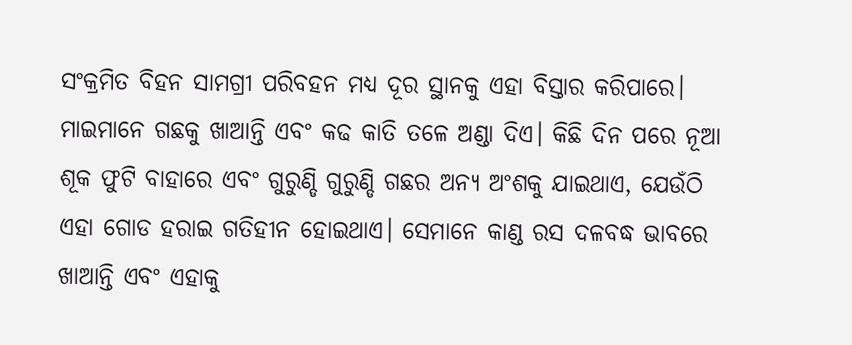ସଂକ୍ରମିତ ବିହନ ସାମଗ୍ରୀ ପରିବହନ ମଧ୍ୟ ଦୂର ସ୍ଥାନକୁ ଏହା ବିସ୍ତାର କରିପାରେ। ମାଇମାନେ ଗଛକୁ ଖାଆନ୍ତି ଏବଂ କଢ କାତି ତଳେ ଅଣ୍ଡା ଦିଏ। କିଛି ଦିନ ପରେ ନୂଆ ଶୂକ ଫୁଟି ବାହାରେ ଏବଂ ଗୁରୁଣ୍ଡି ଗୁରୁଣ୍ଡି ଗଛର ଅନ୍ୟ ଅଂଶକୁ ଯାଇଥାଏ, ଯେଉଁଠି ଏହା ଗୋଡ ହରାଇ ଗତିହୀନ ହୋଇଥାଏ। ସେମାନେ କାଣ୍ଡ ରସ ଦଳବଦ୍ଧ ଭାବରେ ଖାଆନ୍ତି ଏବଂ ଏହାକୁ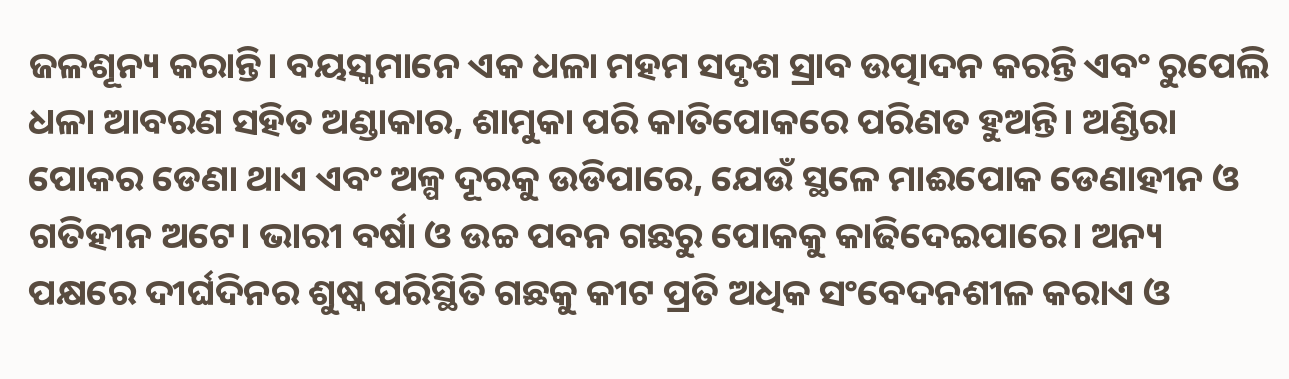ଜଳଶୂନ୍ୟ କରାନ୍ତି। ବୟସ୍କମାନେ ଏକ ଧଳା ମହମ ସଦୃଶ ସ୍ରାବ ଉତ୍ପାଦନ କରନ୍ତି ଏବଂ ରୁପେଲି ଧଳା ଆବରଣ ସହିତ ଅଣ୍ଡାକାର, ଶାମୁକା ପରି କାତିପୋକରେ ପରିଣତ ହୁଅନ୍ତି। ଅଣ୍ଡିରା ପୋକର ଡେଣା ଥାଏ ଏବଂ ଅଳ୍ପ ଦୂରକୁ ଉଡିପାରେ, ଯେଉଁ ସ୍ଥଳେ ମାଈପୋକ ଡେଣାହୀନ ଓ ଗତିହୀନ ଅଟେ। ଭାରୀ ବର୍ଷା ଓ ଉଚ୍ଚ ପବନ ଗଛରୁ ପୋକକୁ କାଢିଦେଇପାରେ। ଅନ୍ୟ ପକ୍ଷରେ ଦୀର୍ଘଦିନର ଶୁଷ୍କ ପରିସ୍ଥିତି ଗଛକୁ କୀଟ ପ୍ରତି ଅଧିକ ସଂବେଦନଶୀଳ କରାଏ ଓ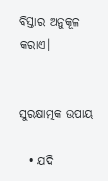ବିସ୍ତାର ଅନୁକୂଳ କରାଏ।


ସୁରକ୍ଷାତ୍ମକ ଉପାୟ

  • ଯଦି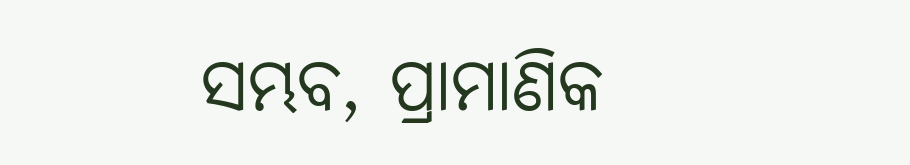ସମ୍ଭବ, ପ୍ରାମାଣିକ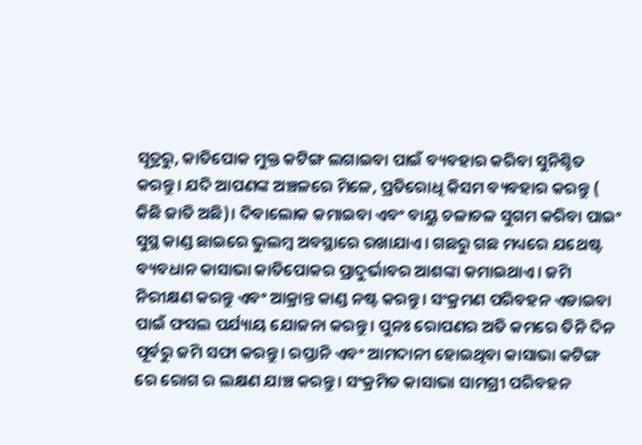ସୂତ୍ରରୁ, କାତିପୋକ ମୁକ୍ତ କଟିଙ୍ଗ ଲଗାଇବା ପାଇଁ ବ୍ୟବହାର କରିବା ସୁନିଶ୍ଚିତ କରନ୍ତୁ। ଯଦି ଆପଣଙ୍କ ଅଞ୍ଚଳରେ ମିଳେ, ପ୍ରତିରୋଧି କିସମ ବ୍ୟବହାର କରନ୍ତୁ ( କିଛି ଜାତି ଅଛି)। ଦିବାଲୋକ କମାଇବା ଏବଂ ବାୟୁ ଚଳାଚଳ ସୁଗମ କରିବା ପାଇଂ ସୁସ୍ଥ କାଣ୍ଡ ଛାଇରେ ଭୁଲମ୍ବ ଅବସ୍ଥାରେ ରଖାଯାଏ। ଗଛରୁ ଗଛ ମଧ୍ୟରେ ଯଥେଷ୍ଟ ବ୍ୟବଧାନ କାସାଭା କାତିପୋକର ପ୍ରାଦୁର୍ଭାବର ଆଶଙ୍କା କମାଇଥାଏ। ଜମି ନିରୀକ୍ଷଣ କରନ୍ତୁ ଏବଂ ଆକ୍ରାନ୍ତ କାଣ୍ଡ ନଷ୍ଟ କରନ୍ତୁ। ସଂକ୍ରମଣ ପରିବହନ ଏଡାଇବା ପାଇଁ ଫସଲ ପର୍ଯ୍ୟାୟ ଯୋଜନା କରନ୍ତୁ। ପୁନଃ ରୋପଣର ଅତି କମରେ ତିନି ଦିନ ପୂର୍ବରୁ ଜମି ସଫା କରନ୍ତୁ। ରପ୍ତାନି ଏବଂ ଆମଦାନୀ ହୋଇଥିବା କାସାଭା କଟିଙ୍ଗ ରେ ରୋଗ ର ଲକ୍ଷଣ ଯାଞ୍ଚ କରନ୍ତୁ। ସଂକ୍ରମିତ କାସାଭା ସାମଗ୍ରୀ ପରିବହନ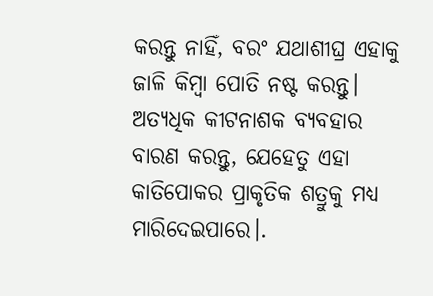କରନ୍ତୁ ନାହିଁ, ବରଂ ଯଥାଶୀଘ୍ର ଏହାକୁ ଜାଳି କିମ୍ବା ପୋତି ନଷ୍ଟ କରନ୍ତୁ। ଅତ୍ୟଧିକ କୀଟନାଶକ ବ୍ୟବହାର ବାରଣ କରନ୍ତୁ, ଯେହେତୁ ଏହା କାତିପୋକର ପ୍ରାକୃତିକ ଶତ୍ରୁକୁ ମଧ୍ୟ ମାରିଦେଇପାରେ।.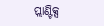ପ୍ଲାଣ୍ଟିକ୍ସ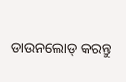ଡାଉନଲୋଡ୍ କରନ୍ତୁ